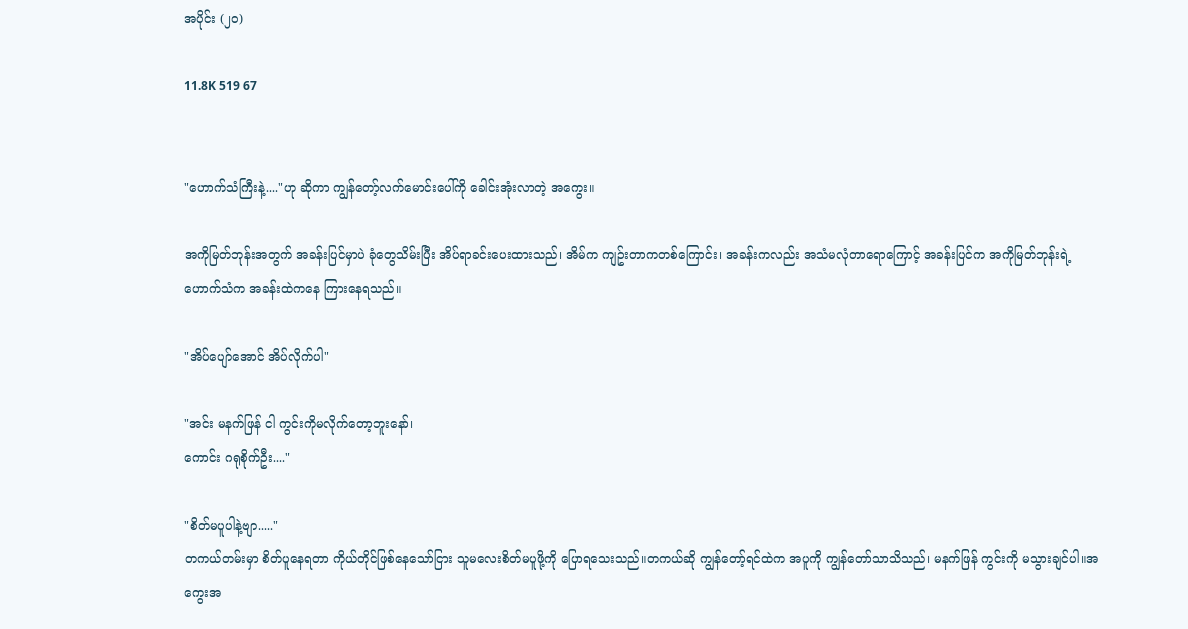အပိုင်း (၂၀)

11.8K 519 67


"ဟောက်သံကြီးနဲ့...."ဟု ဆိုကာ ကျွန်တော့်လက်မောင်းပေါ်ကို ခေါင်းအုံးလာတဲ့ အကွေး။

အကိုမြတ်ဘုန်းအတွက် အခန်းပြင်မှာပဲ ခုံတွေသိမ်းပြီး အိပ်ရာခင်းပေးထားသည်၊ အိမ်က ကျဥ်းတာကတစ်ကြောင်း၊ အခန်းကလည်း အသံမလုံတာရောကြောင့် အခန်းပြင်က အကိုမြတ်ဘုန်းရဲ့ ဟောက်သံက အခန်းထဲကနေ ကြားနေရသည်။

"အိပ်ပျော်အောင် အိပ်လိုက်ပါ"

"အင်း မနက်ဖြန် ငါ ကွင်းကိုမလိုက်တော့ဘူးနော်၊
ကောင်း ဂရုစိုက်ဦး...."

"စိတ်မပူပါနဲ့ဗျာ....."
တကယ်တမ်းမှာ စိတ်ပူနေရတာ ကိုယ်တိုင်ဖြစ်နေသော်ငြား သူမလေးစိတ်မပူဖို့ကို ပြောရသေးသည်။တကယ်ဆို ကျွန်တော့်ရင်ထဲက အပူကို ကျွန်တော်သာသိသည်၊ မနက်ဖြန် ကွင်းကို မသွားချင်ပါ။အကွေးအ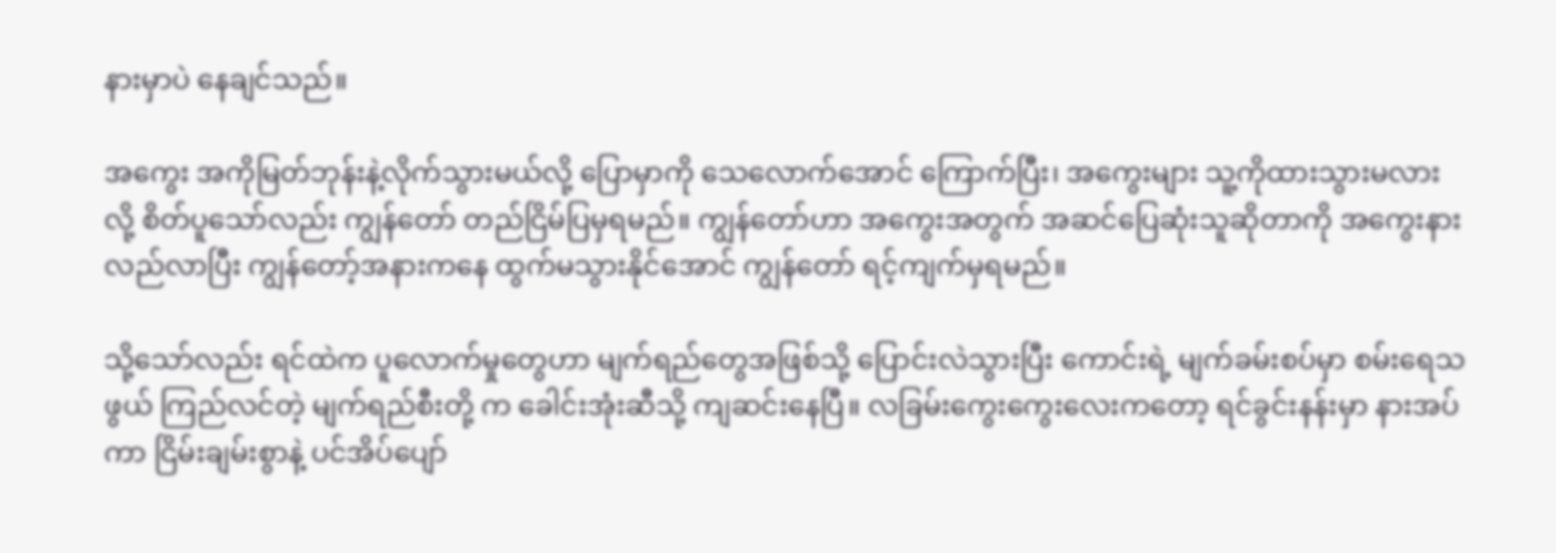နားမှာပဲ နေချင်သည်။

အကွေး အကိုမြတ်ဘုန်းနဲ့လိုက်သွားမယ်လို့ ပြောမှာကို သေလောက်အောင် ကြောက်ပြီး၊ အကွေးများ သူ့ကိုထားသွားမလားလို့ စိတ်ပူသော်လည်း ကျွန်တော် တည်ငြိမ်ပြမှရမည်။ ကျွန်တော်ဟာ အကွေးအတွက် အဆင်ပြေဆုံးသူဆိုတာကို အကွေးနားလည်လာပြီး ကျွန်တော့်အနားကနေ ထွက်မသွားနိုင်အောင် ကျွန်တော် ရင့်ကျက်မှရမည်။

သို့သော်လည်း ရင်ထဲက ပူလောက်မှုတွေဟာ မျက်ရည်တွေအဖြစ်သို့ ပြောင်းလဲသွားပြီး ကောင်းရဲ့ မျက်ခမ်းစပ်မှာ စမ်းရေသဖွယ် ကြည်လင်တဲ့ မျက်ရည်စီးတို့ က ခေါင်းအုံးဆီသို့ ကျဆင်းနေပြီ။ လခြမ်းကွေးကွေးလေးကတော့ ရင်ခွင်းနန်းမှာ နားအပ်ကာ ငြိမ်းချမ်းစွာနဲ့ ပင်အိပ်ပျော်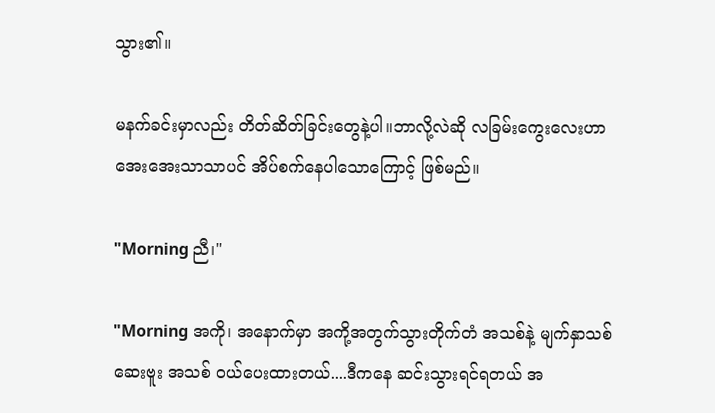သွား၏။

မနက်ခင်းမှာလည်း တိတ်ဆိတ်ခြင်းတွေနဲ့ပါ။ဘာလို့လဲဆို လခြမ်းကွေးလေးဟာ အေးအေးသာသာပင် အိပ်စက်နေပါသောကြောင့် ဖြစ်မည်။

"Morning ညီ၊"

"Morning အကို၊ အနောက်မှာ အကို့အတွက်သွားတိုက်တံ အသစ်နဲ့ မျက်နှာသစ်ဆေးဗူး အသစ် ဝယ်ပေးထားတယ်....ဒီကနေ ဆင်းသွားရင်ရတယ် အ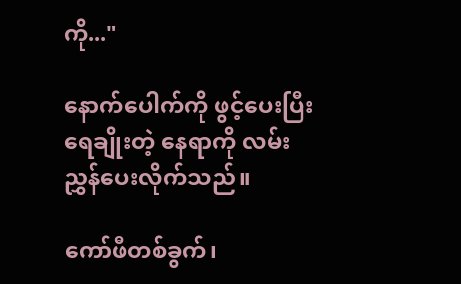ကို..."

နောက်ပေါက်ကို ဖွင့်ပေးပြီး ရေချိုးတဲ့ နေရာကို လမ်းညွှန်ပေးလိုက်သည်။

ကော်ဖီတစ်ခွက်၊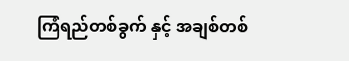ကြံရည်တစ်ခွက် နှင့် အချစ်တစ်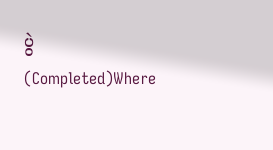ပွဲ (Completed)Where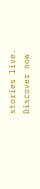stories live. Discover now